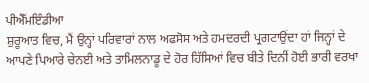ਪੀਐੱਮਇੰਡੀਆ
ਸ਼ੁਰੂਆਤ ਵਿਚ, ਮੈਂ ਉਨ੍ਹਾਂ ਪਰਿਵਾਰਾਂ ਨਾਲ ਅਫਸੋਸ ਅਤੇ ਹਮਦਰਦੀ ਪ੍ਰਗਟਾਉਂਦਾ ਹਾਂ ਜਿਨ੍ਹਾਂ ਦੇ ਆਪਣੇ ਪਿਆਰੇ ਚੇਨਈ ਅਤੇ ਤਾਮਿਲਨਾਡੂ ਦੇ ਹੋਰ ਹਿੱਸਿਆਂ ਵਿਚ ਬੀਤੇ ਦਿਨੀਂ ਹੋਈ ਭਾਰੀ ਵਰਖਾ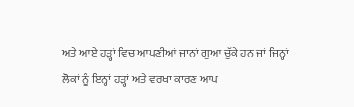ਅਤੇ ਆਏ ਹੜ੍ਹਾਂ ਵਿਚ ਆਪਣੀਆਂ ਜਾਨਾਂ ਗੁਆ ਚੁੱਕੇ ਹਨ ਜਾਂ ਜਿਨ੍ਹਾਂ ਲੋਕਾਂ ਨੂੰ ਇਨ੍ਹਾਂ ਹੜ੍ਹਾਂ ਅਤੇ ਵਰਖਾ ਕਾਰਣ ਆਪ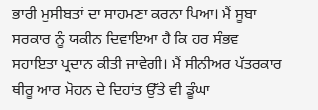ਭਾਰੀ ਮੁਸੀਬਤਾਂ ਦਾ ਸਾਹਮਣਾ ਕਰਨਾ ਪਿਆ। ਮੈਂ ਸੂਬਾ ਸਰਕਾਰ ਨੂੰ ਯਕੀਨ ਦਿਵਾਇਆ ਹੈ ਕਿ ਹਰ ਸੰਭਵ ਸਹਾਇਤਾ ਪ੍ਰਦਾਨ ਕੀਤੀ ਜਾਵੇਗੀ। ਮੈਂ ਸੀਨੀਅਰ ਪੱਤਰਕਾਰ ਥੀਰੂ ਆਰ ਮੋਹਨ ਦੇ ਦਿਹਾਂਤ ਉੱਤੇ ਵੀ ਡੂੰਘਾ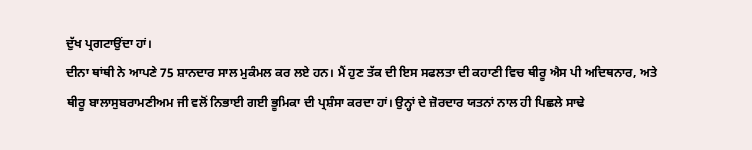ਦੁੱਖ ਪ੍ਰਗਟਾਉਂਦਾ ਹਾਂ।
ਦੀਨਾ ਥਾਂਥੀ ਨੇ ਆਪਣੇ 75 ਸ਼ਾਨਦਾਰ ਸਾਲ ਮੁਕੰਮਲ ਕਰ ਲਏ ਹਨ। ਮੈਂ ਹੁਣ ਤੱਕ ਦੀ ਇਸ ਸਫਲਤਾ ਦੀ ਕਹਾਣੀ ਵਿਚ ਥੀਰੂ ਐਸ ਪੀ ਅਦਿਥਨਾਰ, ਅਤੇ ਥੀਰੂ ਬਾਲਾਸੁਬਰਾਮਣੀਅਮ ਜੀ ਵਲੋਂ ਨਿਭਾਈ ਗਈ ਭੂਮਿਕਾ ਦੀ ਪ੍ਰਸ਼ੰਸਾ ਕਰਦਾ ਹਾਂ। ਉਨ੍ਹਾਂ ਦੇ ਜ਼ੋਰਦਾਰ ਯਤਨਾਂ ਨਾਲ ਹੀ ਪਿਛਲੇ ਸਾਢੇ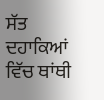ਸੱਤ ਦਹਾਕਿਆਂ ਵਿੱਚ ਥਾਂਥੀ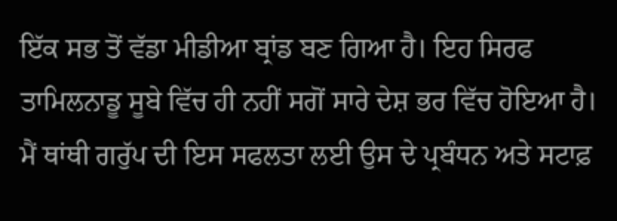ਇੱਕ ਸਭ ਤੋਂ ਵੱਡਾ ਮੀਡੀਆ ਬ੍ਰਾਂਡ ਬਣ ਗਿਆ ਹੈ। ਇਹ ਸਿਰਫ ਤਾਮਿਲਨਾਡੂ ਸੂਬੇ ਵਿੱਚ ਹੀ ਨਹੀਂ ਸਗੋਂ ਸਾਰੇ ਦੇਸ਼ ਭਰ ਵਿੱਚ ਹੋਇਆ ਹੈ। ਮੈਂ ਥਾਂਥੀ ਗਰੁੱਪ ਦੀ ਇਸ ਸਫਲਤਾ ਲਈ ਉਸ ਦੇ ਪ੍ਰਬੰਧਨ ਅਤੇ ਸਟਾਫ਼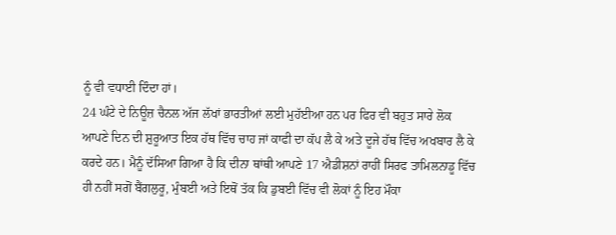ਨੂੰ ਵੀ ਵਧਾਈ ਦਿੰਦਾ ਹਾਂ।
24 ਘੰਟੇ ਦੇ ਨਿਊਜ਼ ਚੈਨਲ ਅੱਜ ਲੱਖਾਂ ਭਾਰਤੀਆਂ ਲਈ ਮੁਹੱਈਆ ਹਨ ਪਰ ਫਿਰ ਵੀ ਬਹੁਤ ਸਾਰੇ ਲੋਕ ਆਪਣੇ ਦਿਨ ਦੀ ਸ਼ੁਰੂਆਤ ਇਕ ਹੱਥ ਵਿੱਚ ਚਾਹ ਜਾਂ ਕਾਫੀ ਦਾ ਕੱਪ ਲੈ ਕੇ ਅਤੇ ਦੂਜੇ ਹੱਥ ਵਿੱਚ ਅਖਬਾਰ ਲੈ ਕੇ ਕਰਦੇ ਹਨ। ਮੈਨੂੰ ਦੱਸਿਆ ਗਿਆ ਹੈ ਕਿ ਦੀਨਾ ਥਾਂਥੀ ਆਪਣੇ 17 ਐਡੀਸ਼ਨਾਂ ਰਾਹੀਂ ਸਿਰਫ ਤਾਮਿਲਨਾਡੂ ਵਿੱਚ ਹੀ ਨਹੀਂ ਸਗੋਂ ਬੈਂਗਲੁਰੂ, ਮੁੰਬਈ ਅਤੇ ਇਥੋਂ ਤੱਕ ਕਿ ਡੁਬਈ ਵਿੱਚ ਵੀ ਲੋਕਾਂ ਨੂੰ ਇਹ ਮੌਕਾ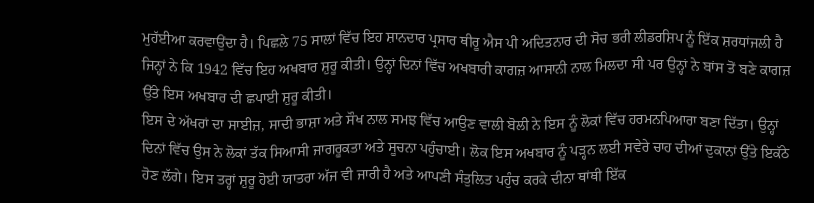ਮੁਹੱਈਆ ਕਰਵਾਉਂਦਾ ਹੈ। ਪਿਛਲੇ 75 ਸਾਲਾਂ ਵਿੱਚ ਇਹ ਸ਼ਾਨਦਾਰ ਪ੍ਰਸਾਰ ਥੀਰੂ ਐਸ ਪੀ ਅਦਿਤਨਾਰ ਦੀ ਸੋਚ ਭਰੀ ਲੀਡਰਸ਼ਿਪ ਨੂੰ ਇੱਕ ਸ਼ਰਧਾਂਜਲੀ ਹੈ ਜਿਨ੍ਹਾਂ ਨੇ ਕਿ 1942 ਵਿੱਚ ਇਹ ਅਖਬਾਰ ਸ਼ੁਰੂ ਕੀਤੀ। ਉਨ੍ਹਾਂ ਦਿਨਾਂ ਵਿੱਚ ਅਖਬਾਰੀ ਕਾਗਜ਼ ਆਸਾਨੀ ਨਾਲ ਮਿਲਦਾ ਸੀ ਪਰ ਉਨ੍ਹਾਂ ਨੇ ਬਾਂਸ ਤੋਂ ਬਣੇ ਕਾਗਜ਼ ਉੱਤੇ ਇਸ ਅਖਬਾਰ ਦੀ ਛਪਾਈ ਸ਼ੁਰੂ ਕੀਤੀ।
ਇਸ ਦੇ ਅੱਖਰਾਂ ਦਾ ਸਾਈਜ਼, ਸਾਦੀ ਭਾਸ਼ਾ ਅਤੇ ਸੌਖ ਨਾਲ ਸਮਝ ਵਿੱਚ ਆਉਣ ਵਾਲੀ ਬੋਲੀ ਨੇ ਇਸ ਨੂੰ ਲੋਕਾਂ ਵਿੱਚ ਹਰਮਨਪਿਆਰਾ ਬਣਾ ਦਿੱਤਾ। ਉਨ੍ਹਾਂ ਦਿਨਾਂ ਵਿੱਚ ਉਸ ਨੇ ਲੋਕਾਂ ਤੱਕ ਸਿਆਸੀ ਜਾਗਰੂਕਤਾ ਅਤੇ ਸੂਚਨਾ ਪਹੁੰਚਾਈ। ਲੋਕ ਇਸ ਅਖਬਾਰ ਨੂੰ ਪੜ੍ਹਨ ਲਈ ਸਵੇਰੇ ਚਾਹ ਦੀਆਂ ਦੁਕਾਨਾਂ ਉੱਤੇ ਇਕੱਠੇ ਹੋਣ ਲੱਗੇ। ਇਸ ਤਰ੍ਹਾਂ ਸ਼ੁਰੂ ਹੋਈ ਯਾਤਰਾ ਅੱਜ ਵੀ ਜਾਰੀ ਹੈ ਅਤੇ ਆਪਣੀ ਸੰਤੁਲਿਤ ਪਹੁੰਚ ਕਰਕੇ ਦੀਨਾ ਥਾਂਥੀ ਇੱਕ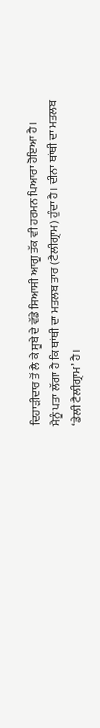ਦਿਹਾੜੀਦਾਰ ਤੋਂ ਲੈ ਕੇ ਸੂਬੇ ਦੇ ਵੱਡੇ ਸਿਆਸੀ ਆਗੂ ਤੱਕ ਵੀ ਹਰਮਨ ਪਿਆਰਾ ਹੋਇਆ ਹੈ।
ਮੈਨੂੰ ਪਤਾ ਲੱਗਾ ਹੈ ਕਿ ਥਾਂਥੀ ਦਾ ਮਤਲਬ ਤਾਰ (ਟੈਲੀਗ੍ਰਾਮ) ਹੁੰਦਾ ਹੈ। ਦੀਨਾ ਥਾਂਥੀ ਦਾ ਮਤਲਬ ‘ਡੇਲੀ ਟੈਲੀਗ੍ਰਾਮ’ ਹੈ।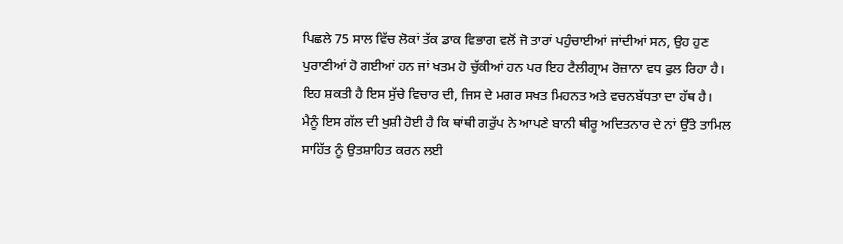ਪਿਛਲੇ 75 ਸਾਲ ਵਿੱਚ ਲੋਕਾਂ ਤੱਕ ਡਾਕ ਵਿਭਾਗ ਵਲੋਂ ਜੋ ਤਾਰਾਂ ਪਹੁੰਚਾਈਆਂ ਜਾਂਦੀਆਂ ਸਨ, ਉਹ ਹੁਣ ਪੁਰਾਣੀਆਂ ਹੋ ਗਈਆਂ ਹਨ ਜਾਂ ਖਤਮ ਹੋ ਚੁੱਕੀਆਂ ਹਨ ਪਰ ਇਹ ਟੈਲੀਗ੍ਰਾਮ ਰੋਜ਼ਾਨਾ ਵਧ ਫੁਲ ਰਿਹਾ ਹੈ। ਇਹ ਸ਼ਕਤੀ ਹੈ ਇਸ ਸੁੱਚੇ ਵਿਚਾਰ ਦੀ, ਜਿਸ ਦੇ ਮਗਰ ਸਖਤ ਮਿਹਨਤ ਅਤੇ ਵਚਨਬੱਧਤਾ ਦਾ ਹੱਥ ਹੈ।
ਮੈਨੂੰ ਇਸ ਗੱਲ ਦੀ ਖੁਸ਼ੀ ਹੋਈ ਹੈ ਕਿ ਥਾਂਥੀ ਗਰੁੱਪ ਨੇ ਆਪਣੇ ਬਾਨੀ ਥੀਰੂ ਅਦਿਤਨਾਰ ਦੇ ਨਾਂ ਉੱਤੇ ਤਾਮਿਲ ਸਾਹਿੱਤ ਨੂੰ ਉਤਸ਼ਾਹਿਤ ਕਰਨ ਲਈ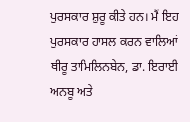ਪੁਰਸਕਾਰ ਸ਼ੁਰੂ ਕੀਤੇ ਹਨ। ਮੈਂ ਇਹ ਪੁਰਸਕਾਰ ਹਾਸਲ ਕਰਨ ਵਾਲਿਆਂ ਥੀਰੂ ਤਾਮਿਲਿਨਬੇਨ, ਡਾ. ਇਰਾਈ ਅਨਬੂ ਅਤੇ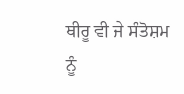ਥੀਰੂ ਵੀ ਜੇ ਸੰਤੋਸ਼ਮ ਨੂੰ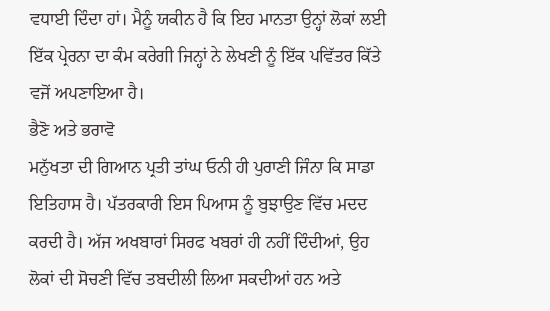ਵਧਾਈ ਦਿੰਦਾ ਹਾਂ। ਮੈਨੂੰ ਯਕੀਨ ਹੈ ਕਿ ਇਹ ਮਾਨਤਾ ਉਨ੍ਹਾਂ ਲੋਕਾਂ ਲਈ ਇੱਕ ਪ੍ਰੇਰਨਾ ਦਾ ਕੰਮ ਕਰੇਗੀ ਜਿਨ੍ਹਾਂ ਨੇ ਲੇਖਣੀ ਨੂੰ ਇੱਕ ਪਵਿੱਤਰ ਕਿੱਤੇ ਵਜੋਂ ਅਪਣਾਇਆ ਹੈ।
ਭੈਣੋ ਅਤੇ ਭਰਾਵੋ
ਮਨੁੱਖਤਾ ਦੀ ਗਿਆਨ ਪ੍ਰਤੀ ਤਾਂਘ ਓਨੀ ਹੀ ਪੁਰਾਣੀ ਜਿੰਨਾ ਕਿ ਸਾਡਾ ਇਤਿਹਾਸ ਹੈ। ਪੱਤਰਕਾਰੀ ਇਸ ਪਿਆਸ ਨੂੰ ਬੁਝਾਉਣ ਵਿੱਚ ਮਦਦ ਕਰਦੀ ਹੈ। ਅੱਜ ਅਖਬਾਰਾਂ ਸਿਰਫ ਖਬਰਾਂ ਹੀ ਨਹੀਂ ਦਿੰਦੀਆਂ, ਉਹ ਲੋਕਾਂ ਦੀ ਸੋਚਣੀ ਵਿੱਚ ਤਬਦੀਲੀ ਲਿਆ ਸਕਦੀਆਂ ਹਨ ਅਤੇ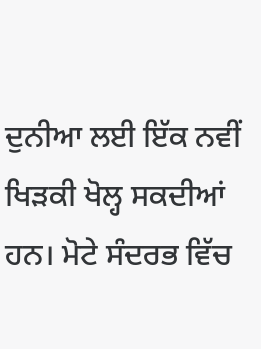ਦੁਨੀਆ ਲਈ ਇੱਕ ਨਵੀਂ ਖਿੜਕੀ ਖੋਲ੍ਹ ਸਕਦੀਆਂ ਹਨ। ਮੋਟੇ ਸੰਦਰਭ ਵਿੱਚ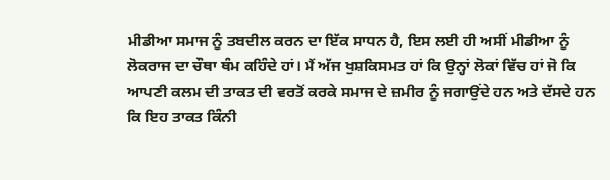ਮੀਡੀਆ ਸਮਾਜ ਨੂੰ ਤਬਦੀਲ ਕਰਨ ਦਾ ਇੱਕ ਸਾਧਨ ਹੈ, ਇਸ ਲਈ ਹੀ ਅਸੀਂ ਮੀਡੀਆ ਨੂੰ ਲੋਕਰਾਜ ਦਾ ਚੌਥਾ ਥੰਮ ਕਹਿੰਦੇ ਹਾਂ। ਮੈਂ ਅੱਜ ਖੁਸ਼ਕਿਸਮਤ ਹਾਂ ਕਿ ਉਨ੍ਹਾਂ ਲੋਕਾਂ ਵਿੱਚ ਹਾਂ ਜੋ ਕਿ ਆਪਣੀ ਕਲਮ ਦੀ ਤਾਕਤ ਦੀ ਵਰਤੋਂ ਕਰਕੇ ਸਮਾਜ ਦੇ ਜ਼ਮੀਰ ਨੂੰ ਜਗਾਉਂਦੇ ਹਨ ਅਤੇ ਦੱਸਦੇ ਹਨ ਕਿ ਇਹ ਤਾਕਤ ਕਿੰਨੀ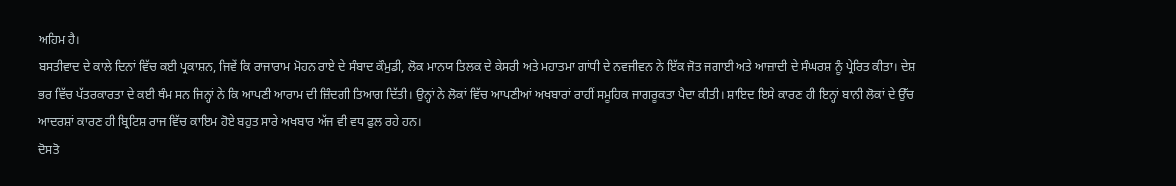ਅਹਿਮ ਹੈ।
ਬਸਤੀਵਾਦ ਦੇ ਕਾਲੇ ਦਿਨਾਂ ਵਿੱਚ ਕਈ ਪ੍ਰਕਾਸ਼ਨ, ਜਿਵੇਂ ਕਿ ਰਾਜਾਰਾਮ ਮੋਹਨ ਰਾਏ ਦੇ ਸੰਬਾਦ ਕੌਮੁਡੀ, ਲੋਕ ਮਾਨਯ ਤਿਲਕ ਦੇ ਕੇਸਰੀ ਅਤੇ ਮਹਾਤਮਾ ਗਾਂਧੀ ਦੇ ਨਵਜੀਵਨ ਨੇ ਇੱਕ ਜੋਤ ਜਗਾਈ ਅਤੇ ਆਜ਼ਾਦੀ ਦੇ ਸੰਘਰਸ਼ ਨੂੰ ਪ੍ਰੇਰਿਤ ਕੀਤਾ। ਦੇਸ਼ ਭਰ ਵਿੱਚ ਪੱਤਰਕਾਰਤਾ ਦੇ ਕਈ ਥੰਮ ਸਨ ਜਿਨ੍ਹਾਂ ਨੇ ਕਿ ਆਪਣੀ ਆਰਾਮ ਦੀ ਜ਼ਿੰਦਗੀ ਤਿਆਗ ਦਿੱਤੀ। ਉਨ੍ਹਾਂ ਨੇ ਲੋਕਾਂ ਵਿੱਚ ਆਪਣੀਆਂ ਅਖਬਾਰਾਂ ਰਾਹੀਂ ਸਮੂਹਿਕ ਜਾਗਰੂਕਤਾ ਪੈਦਾ ਕੀਤੀ। ਸ਼ਾਇਦ ਇਸੇ ਕਾਰਣ ਹੀ ਇਨ੍ਹਾਂ ਬਾਨੀ ਲੋਕਾਂ ਦੇ ਉੱਚ ਆਦਰਸ਼ਾਂ ਕਾਰਣ ਹੀ ਬ੍ਰਿਟਿਸ਼ ਰਾਜ ਵਿੱਚ ਕਾਇਮ ਹੋਏ ਬਹੁਤ ਸਾਰੇ ਅਖਬਾਰ ਅੱਜ ਵੀ ਵਧ ਫੁਲ ਰਹੇ ਹਨ।
ਦੋਸਤੋ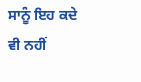ਸਾਨੂੰ ਇਹ ਕਦੇ ਵੀ ਨਹੀਂ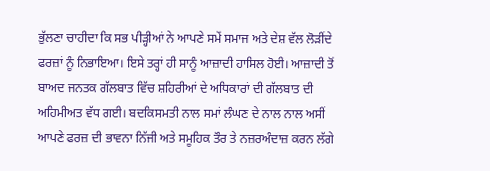ਭੁੱਲਣਾ ਚਾਹੀਦਾ ਕਿ ਸਭ ਪੀੜ੍ਹੀਆਂ ਨੇ ਆਪਣੇ ਸਮੇਂ ਸਮਾਜ ਅਤੇ ਦੇਸ਼ ਵੱਲ ਲੋੜੀਂਦੇ ਫਰਜ਼ਾਂ ਨੂੰ ਨਿਭਾਇਆ। ਇਸੇ ਤਰ੍ਹਾਂ ਹੀ ਸਾਨੂੰ ਆਜ਼ਾਦੀ ਹਾਸਿਲ ਹੋਈ। ਆਜ਼ਾਦੀ ਤੋਂ ਬਾਅਦ ਜਨਤਕ ਗੱਲਬਾਤ ਵਿੱਚ ਸ਼ਹਿਰੀਆਂ ਦੇ ਅਧਿਕਾਰਾਂ ਦੀ ਗੱਲਬਾਤ ਦੀ ਅਹਿਮੀਅਤ ਵੱਧ ਗਈ। ਬਦਕਿਸਮਤੀ ਨਾਲ ਸਮਾਂ ਲੰਘਣ ਦੇ ਨਾਲ ਨਾਲ ਅਸੀਂ ਆਪਣੇ ਫਰਜ਼ ਦੀ ਭਾਵਨਾ ਨਿੱਜੀ ਅਤੇ ਸਮੂਹਿਕ ਤੌਰ ਤੇ ਨਜ਼ਰਅੰਦਾਜ਼ ਕਰਨ ਲੱਗੇ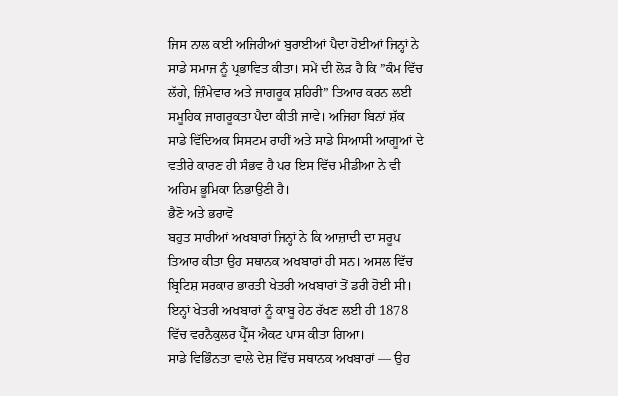ਜਿਸ ਨਾਲ ਕਈ ਅਜਿਹੀਆਂ ਬੁਰਾਈਆਂ ਪੈਦਾ ਹੋਈਆਂ ਜਿਨ੍ਹਾਂ ਨੇ ਸਾਡੇ ਸਮਾਜ ਨੂੰ ਪ੍ਰਭਾਵਿਤ ਕੀਤਾ। ਸਮੇਂ ਦੀ ਲੋੜ ਹੈ ਕਿ ”ਕੰਮ ਵਿੱਚ ਲੱਗੇ, ਜ਼ਿੰਮੇਵਾਰ ਅਤੇ ਜਾਗਰੂਕ ਸ਼ਹਿਰੀ” ਤਿਆਰ ਕਰਨ ਲਈ ਸਮੂਹਿਕ ਜਾਗਰੂਕਤਾ ਪੈਦਾ ਕੀਤੀ ਜਾਵੇ। ਅਜਿਹਾ ਬਿਨਾਂ ਸ਼ੱਕ ਸਾਡੇ ਵਿੱਦਿਅਕ ਸਿਸਟਮ ਰਾਹੀਂ ਅਤੇ ਸਾਡੇ ਸਿਆਸੀ ਆਗੂਆਂ ਦੇ ਵਤੀਰੇ ਕਾਰਣ ਹੀ ਸੰਭਵ ਹੈ ਪਰ ਇਸ ਵਿੱਚ ਮੀਡੀਆ ਨੇ ਵੀ ਅਹਿਮ ਭੂਮਿਕਾ ਨਿਭਾਉਣੀ ਹੈ।
ਭੈਣੋ ਅਤੇ ਭਰਾਵੋ
ਬਹੁਤ ਸਾਰੀਆਂ ਅਖਬਾਰਾਂ ਜਿਨ੍ਹਾਂ ਨੇ ਕਿ ਆਜ਼ਾਦੀ ਦਾ ਸਰੂਪ ਤਿਆਰ ਕੀਤਾ ਉਹ ਸਥਾਨਕ ਅਖਬਾਰਾਂ ਹੀ ਸਨ। ਅਸਲ ਵਿੱਚ ਬ੍ਰਿਟਿਸ਼ ਸਰਕਾਰ ਭਾਰਤੀ ਖੇਤਰੀ ਅਖਬਾਰਾਂ ਤੋਂ ਡਰੀ ਹੋਈ ਸੀ। ਇਨ੍ਹਾਂ ਖੇਤਰੀ ਅਖਬਾਰਾਂ ਨੂੰ ਕਾਬੂ ਹੇਠ ਰੱਖਣ ਲਈ ਹੀ 1878 ਵਿੱਚ ਵਰਨੈਕੁਲਰ ਪ੍ਰੈੱਸ ਐਕਟ ਪਾਸ ਕੀਤਾ ਗਿਆ।
ਸਾਡੇ ਵਿਭਿੰਨਤਾ ਵਾਲੇ ਦੇਸ਼ ਵਿੱਚ ਸਥਾਨਕ ਅਖਬਾਰਾਂ — ਉਹ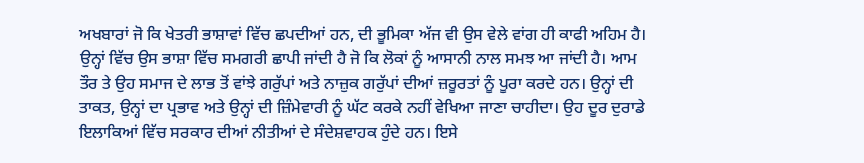ਅਖਬਾਰਾਂ ਜੋ ਕਿ ਖੇਤਰੀ ਭਾਸ਼ਾਵਾਂ ਵਿੱਚ ਛਪਦੀਆਂ ਹਨ, ਦੀ ਭੂਮਿਕਾ ਅੱਜ ਵੀ ਉਸ ਵੇਲੇ ਵਾਂਗ ਹੀ ਕਾਫੀ ਅਹਿਮ ਹੈ। ਉਨ੍ਹਾਂ ਵਿੱਚ ਉਸ ਭਾਸ਼ਾ ਵਿੱਚ ਸਮਗਰੀ ਛਾਪੀ ਜਾਂਦੀ ਹੈ ਜੋ ਕਿ ਲੋਕਾਂ ਨੂੰ ਆਸਾਨੀ ਨਾਲ ਸਮਝ ਆ ਜਾਂਦੀ ਹੈ। ਆਮ ਤੌਰ ਤੇ ਉਹ ਸਮਾਜ ਦੇ ਲਾਭ ਤੋਂ ਵਾਂਝੇ ਗਰੁੱਪਾਂ ਅਤੇ ਨਾਜ਼ੁਕ ਗਰੁੱਪਾਂ ਦੀਆਂ ਜ਼ਰੂਰਤਾਂ ਨੂੰ ਪੂਰਾ ਕਰਦੇ ਹਨ। ਉਨ੍ਹਾਂ ਦੀ ਤਾਕਤ, ਉਨ੍ਹਾਂ ਦਾ ਪ੍ਰਭਾਵ ਅਤੇ ਉਨ੍ਹਾਂ ਦੀ ਜ਼ਿੰਮੇਵਾਰੀ ਨੂੰ ਘੱਟ ਕਰਕੇ ਨਹੀਂ ਵੇਖਿਆ ਜਾਣਾ ਚਾਹੀਦਾ। ਉਹ ਦੂਰ ਦੁਰਾਡੇ ਇਲਾਕਿਆਂ ਵਿੱਚ ਸਰਕਾਰ ਦੀਆਂ ਨੀਤੀਆਂ ਦੇ ਸੰਦੇਸ਼ਵਾਹਕ ਹੁੰਦੇ ਹਨ। ਇਸੇ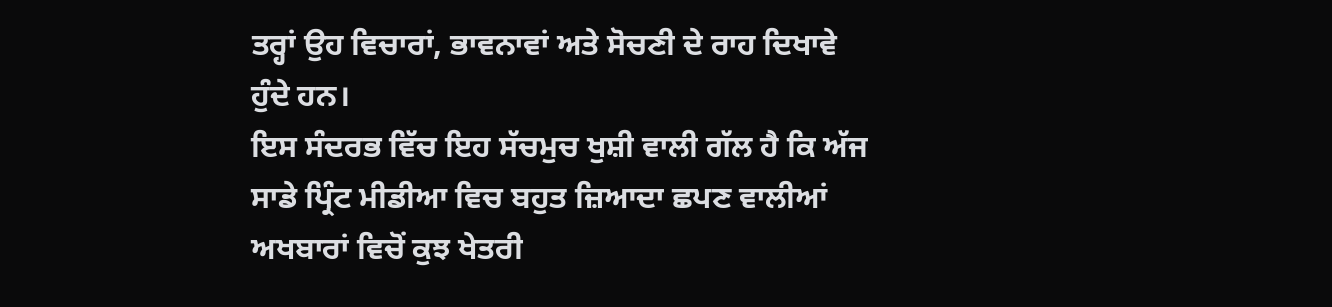ਤਰ੍ਹਾਂ ਉਹ ਵਿਚਾਰਾਂ, ਭਾਵਨਾਵਾਂ ਅਤੇ ਸੋਚਣੀ ਦੇ ਰਾਹ ਦਿਖਾਵੇ ਹੁੰਦੇ ਹਨ।
ਇਸ ਸੰਦਰਭ ਵਿੱਚ ਇਹ ਸੱਚਮੁਚ ਖੁਸ਼ੀ ਵਾਲੀ ਗੱਲ ਹੈ ਕਿ ਅੱਜ ਸਾਡੇ ਪ੍ਰਿੰਟ ਮੀਡੀਆ ਵਿਚ ਬਹੁਤ ਜ਼ਿਆਦਾ ਛਪਣ ਵਾਲੀਆਂ ਅਖਬਾਰਾਂ ਵਿਚੋਂ ਕੁਝ ਖੇਤਰੀ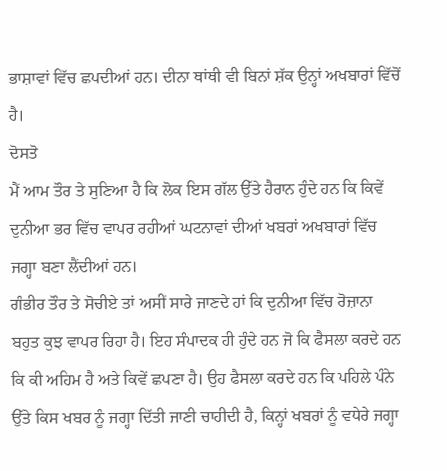ਭਾਸ਼ਾਵਾਂ ਵਿੱਚ ਛਪਦੀਆਂ ਹਨ। ਦੀਨਾ ਥਾਂਥੀ ਵੀ ਬਿਨਾਂ ਸ਼ੱਕ ਉਨ੍ਹਾਂ ਅਖਬਾਰਾਂ ਵਿੱਚੋਂ ਹੈ।
ਦੋਸਤੋ
ਮੈਂ ਆਮ ਤੌਰ ਤੇ ਸੁਣਿਆ ਹੈ ਕਿ ਲੋਕ ਇਸ ਗੱਲ ਉੱਤੇ ਹੈਰਾਨ ਹੁੰਦੇ ਹਨ ਕਿ ਕਿਵੇਂ ਦੁਨੀਆ ਭਰ ਵਿੱਚ ਵਾਪਰ ਰਹੀਆਂ ਘਟਨਾਵਾਂ ਦੀਆਂ ਖਬਰਾਂ ਅਖਬਾਰਾਂ ਵਿੱਚ ਜਗ੍ਹਾ ਬਣਾ ਲੈਂਦੀਆਂ ਹਨ।
ਗੰਭੀਰ ਤੌਰ ਤੇ ਸੋਚੀਏ ਤਾਂ ਅਸੀਂ ਸਾਰੇ ਜਾਣਦੇ ਹਾਂ ਕਿ ਦੁਨੀਆ ਵਿੱਚ ਰੋਜ਼ਾਨਾ ਬਹੁਤ ਕੁਝ ਵਾਪਰ ਰਿਹਾ ਹੈ। ਇਹ ਸੰਪਾਦਕ ਹੀ ਹੁੰਦੇ ਹਨ ਜੋ ਕਿ ਫੈਸਲਾ ਕਰਦੇ ਹਨ ਕਿ ਕੀ ਅਹਿਮ ਹੈ ਅਤੇ ਕਿਵੇਂ ਛਪਣਾ ਹੈ। ਉਹ ਫੈਸਲਾ ਕਰਦੇ ਹਨ ਕਿ ਪਹਿਲੇ ਪੰਨੇ ਉੱਤੇ ਕਿਸ ਖਬਰ ਨੂੰ ਜਗ੍ਹਾ ਦਿੱਤੀ ਜਾਣੀ ਚਾਹੀਦੀ ਹੈ, ਕਿਨ੍ਹਾਂ ਖਬਰਾਂ ਨੂੰ ਵਧੇਰੇ ਜਗ੍ਹਾ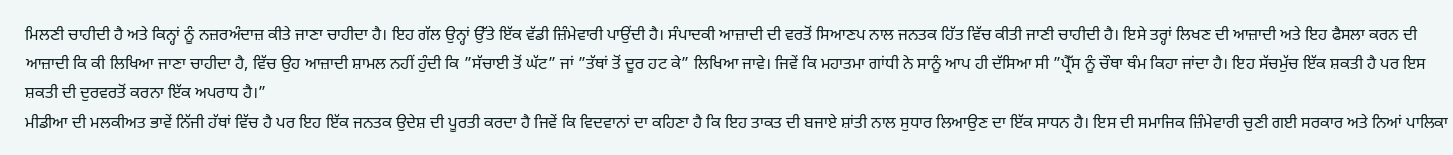ਮਿਲਣੀ ਚਾਹੀਦੀ ਹੈ ਅਤੇ ਕਿਨ੍ਹਾਂ ਨੂੰ ਨਜ਼ਰਅੰਦਾਜ਼ ਕੀਤੇ ਜਾਣਾ ਚਾਹੀਦਾ ਹੈ। ਇਹ ਗੱਲ ਉਨ੍ਹਾਂ ਉੱਤੇ ਇੱਕ ਵੱਡੀ ਜ਼ਿੰਮੇਵਾਰੀ ਪਾਉਂਦੀ ਹੈ। ਸੰਪਾਦਕੀ ਆਜ਼ਾਦੀ ਦੀ ਵਰਤੋਂ ਸਿਆਣਪ ਨਾਲ ਜਨਤਕ ਹਿੱਤ ਵਿੱਚ ਕੀਤੀ ਜਾਣੀ ਚਾਹੀਦੀ ਹੈ। ਇਸੇ ਤਰ੍ਹਾਂ ਲਿਖਣ ਦੀ ਆਜ਼ਾਦੀ ਅਤੇ ਇਹ ਫੈਸਲਾ ਕਰਨ ਦੀ ਆਜ਼ਾਦੀ ਕਿ ਕੀ ਲਿਖਿਆ ਜਾਣਾ ਚਾਹੀਦਾ ਹੈ, ਵਿੱਚ ਉਹ ਆਜ਼ਾਦੀ ਸ਼ਾਮਲ ਨਹੀਂ ਹੁੰਦੀ ਕਿ ”ਸੱਚਾਈ ਤੋਂ ਘੱਟ” ਜਾਂ ”ਤੱਥਾਂ ਤੋਂ ਦੂਰ ਹਟ ਕੇ” ਲਿਖਿਆ ਜਾਵੇ। ਜਿਵੇਂ ਕਿ ਮਹਾਤਮਾ ਗਾਂਧੀ ਨੇ ਸਾਨੂੰ ਆਪ ਹੀ ਦੱਸਿਆ ਸੀ ”ਪ੍ਰੈੱਸ ਨੂੰ ਚੌਥਾ ਥੰਮ ਕਿਹਾ ਜਾਂਦਾ ਹੈ। ਇਹ ਸੱਚਮੁੱਚ ਇੱਕ ਸ਼ਕਤੀ ਹੈ ਪਰ ਇਸ ਸ਼ਕਤੀ ਦੀ ਦੁਰਵਰਤੋਂ ਕਰਨਾ ਇੱਕ ਅਪਰਾਧ ਹੈ।”
ਮੀਡੀਆ ਦੀ ਮਲਕੀਅਤ ਭਾਵੇਂ ਨਿੱਜੀ ਹੱਥਾਂ ਵਿੱਚ ਹੈ ਪਰ ਇਹ ਇੱਕ ਜਨਤਕ ਉਦੇਸ਼ ਦੀ ਪੂਰਤੀ ਕਰਦਾ ਹੈ ਜਿਵੇਂ ਕਿ ਵਿਦਵਾਨਾਂ ਦਾ ਕਹਿਣਾ ਹੈ ਕਿ ਇਹ ਤਾਕਤ ਦੀ ਬਜਾਏ ਸ਼ਾਂਤੀ ਨਾਲ ਸੁਧਾਰ ਲਿਆਉਣ ਦਾ ਇੱਕ ਸਾਧਨ ਹੈ। ਇਸ ਦੀ ਸਮਾਜਿਕ ਜ਼ਿੰਮੇਵਾਰੀ ਚੁਣੀ ਗਈ ਸਰਕਾਰ ਅਤੇ ਨਿਆਂ ਪਾਲਿਕਾ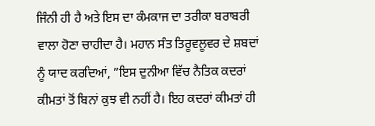ਜਿੰਨੀ ਹੀ ਹੈ ਅਤੇ ਇਸ ਦਾ ਕੰਮਕਾਜ ਦਾ ਤਰੀਕਾ ਬਰਾਬਰੀ ਵਾਲਾ ਹੋਣਾ ਚਾਹੀਦਾ ਹੈ। ਮਹਾਨ ਸੰਤ ਤਿਰੂਵਲੂਵਰ ਦੇ ਸ਼ਬਦਾਂ ਨੂੰ ਯਾਦ ਕਰਦਿਆਂ, ”ਇਸ ਦੁਨੀਆ ਵਿੱਚ ਨੈਤਿਕ ਕਦਰਾਂ ਕੀਮਤਾਂ ਤੋਂ ਬਿਨਾਂ ਕੁਝ ਵੀ ਨਹੀਂ ਹੈ। ਇਹ ਕਦਰਾਂ ਕੀਮਤਾਂ ਹੀ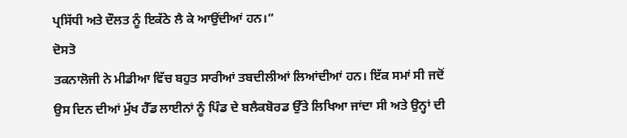ਪ੍ਰਸਿੱਧੀ ਅਤੇ ਦੌਲਤ ਨੂੰ ਇਕੱਠੇ ਲੈ ਕੇ ਆਉਂਦੀਆਂ ਹਨ।”
ਦੋਸਤੋ
ਤਕਨਾਲੋਜੀ ਨੇ ਮੀਡੀਆ ਵਿੱਚ ਬਹੁਤ ਸਾਰੀਆਂ ਤਬਦੀਲੀਆਂ ਲਿਆਂਦੀਆਂ ਹਨ। ਇੱਕ ਸਮਾਂ ਸੀ ਜਦੋਂ ਉਸ ਦਿਨ ਦੀਆਂ ਮੁੱਖ ਹੈੱਡ ਲਾਈਨਾਂ ਨੂੰ ਪਿੰਡ ਦੇ ਬਲੈਕਬੋਰਡ ਉੱਤੇ ਲਿਖਿਆ ਜਾਂਦਾ ਸੀ ਅਤੇ ਉਨ੍ਹਾਂ ਦੀ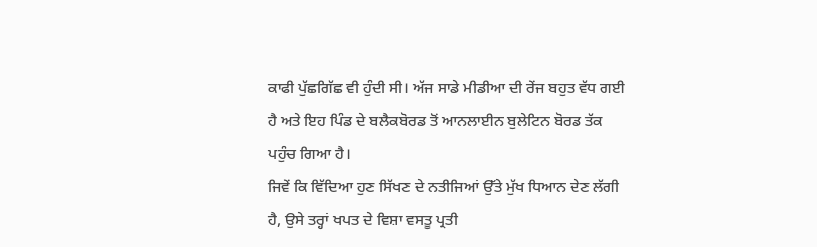ਕਾਫੀ ਪੁੱਛਗਿੱਛ ਵੀ ਹੁੰਦੀ ਸੀ। ਅੱਜ ਸਾਡੇ ਮੀਡੀਆ ਦੀ ਰੇਂਜ ਬਹੁਤ ਵੱਧ ਗਈ ਹੈ ਅਤੇ ਇਹ ਪਿੰਡ ਦੇ ਬਲੈਕਬੋਰਡ ਤੋਂ ਆਨਲਾਈਨ ਬੁਲੇਟਿਨ ਬੋਰਡ ਤੱਕ ਪਹੁੰਚ ਗਿਆ ਹੈ।
ਜਿਵੇਂ ਕਿ ਵਿੱਦਿਆ ਹੁਣ ਸਿੱਖਣ ਦੇ ਨਤੀਜਿਆਂ ਉੱਤੇ ਮੁੱਖ ਧਿਆਨ ਦੇਣ ਲੱਗੀ ਹੈ, ਉਸੇ ਤਰ੍ਹਾਂ ਖਪਤ ਦੇ ਵਿਸ਼ਾ ਵਸਤੂ ਪ੍ਰਤੀ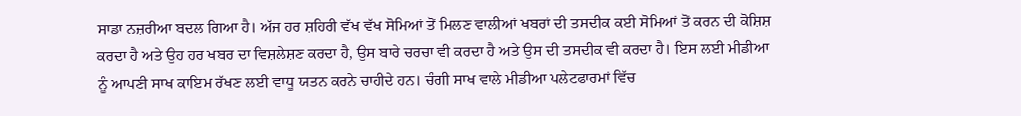ਸਾਡਾ ਨਜ਼ਰੀਆ ਬਦਲ ਗਿਆ ਹੈ। ਅੱਜ ਹਰ ਸ਼ਹਿਰੀ ਵੱਖ ਵੱਖ ਸੋਮਿਆਂ ਤੋਂ ਮਿਲਣ ਵਾਲੀਆਂ ਖਬਰਾਂ ਦੀ ਤਸਦੀਕ ਕਈ ਸੋਮਿਆਂ ਤੋਂ ਕਰਨ ਦੀ ਕੋਸ਼ਿਸ਼ ਕਰਦਾ ਹੈ ਅਤੇ ਉਹ ਹਰ ਖਬਰ ਦਾ ਵਿਸ਼ਲੇਸ਼ਣ ਕਰਦਾ ਹੈ, ਉਸ ਬਾਰੇ ਚਰਚਾ ਵੀ ਕਰਦਾ ਹੈ ਅਤੇ ਉਸ ਦੀ ਤਸਦੀਕ ਵੀ ਕਰਦਾ ਹੈ। ਇਸ ਲਈ ਮੀਡੀਆ ਨੂੰ ਆਪਣੀ ਸਾਖ ਕਾਇਮ ਰੱਖਣ ਲਈ ਵਾਧੂ ਯਤਨ ਕਰਨੇ ਚਾਹੀਦੇ ਹਨ। ਚੰਗੀ ਸਾਖ ਵਾਲੇ ਮੀਡੀਆ ਪਲੇਟਫਾਰਮਾਂ ਵਿੱਚ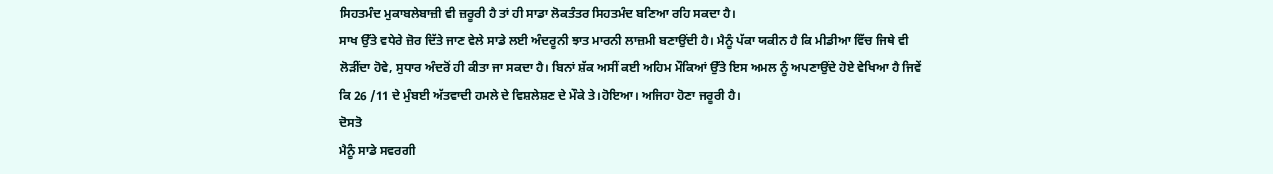ਸਿਹਤਮੰਦ ਮੁਕਾਬਲੇਬਾਜ਼ੀ ਵੀ ਜ਼ਰੂਰੀ ਹੈ ਤਾਂ ਹੀ ਸਾਡਾ ਲੋਕਤੰਤਰ ਸਿਹਤਮੰਦ ਬਣਿਆ ਰਹਿ ਸਕਦਾ ਹੈ।
ਸਾਖ ਉੱਤੇ ਵਧੇਰੇ ਜ਼ੋਰ ਦਿੱਤੇ ਜਾਣ ਵੇਲੇ ਸਾਡੇ ਲਈ ਅੰਦਰੂਨੀ ਝਾਤ ਮਾਰਨੀ ਲਾਜ਼ਮੀ ਬਣਾਉਂਦੀ ਹੈ। ਮੈਨੂੰ ਪੱਕਾ ਯਕੀਨ ਹੈ ਕਿ ਮੀਡੀਆ ਵਿੱਚ ਜਿਥੇ ਵੀ ਲੋੜੀਂਦਾ ਹੋਵੇ, ਸੁਧਾਰ ਅੰਦਰੋਂ ਹੀ ਕੀਤਾ ਜਾ ਸਕਦਾ ਹੈ। ਬਿਨਾਂ ਸ਼ੱਕ ਅਸੀਂ ਕਈ ਅਹਿਮ ਮੌਕਿਆਂ ਉੱਤੇ ਇਸ ਅਮਲ ਨੂੰ ਅਪਣਾਉਂਦੇ ਹੋਏ ਵੇਖਿਆ ਹੈ ਜਿਵੇਂ ਕਿ 26 /11 ਦੇ ਮੁੰਬਈ ਅੱਤਵਾਦੀ ਹਮਲੇ ਦੇ ਵਿਸ਼ਲੇਸ਼ਣ ਦੇ ਮੌਕੇ ਤੇ।ਹੋਇਆ। ਅਜਿਹਾ ਹੋਣਾ ਜਰੂਰੀ ਹੈ।
ਦੋਸਤੋ
ਮੈਨੂੰ ਸਾਡੇ ਸਵਰਗੀ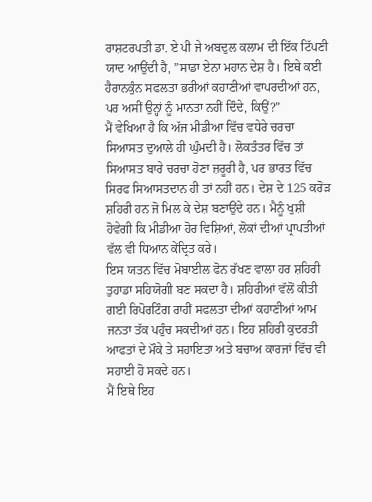ਰਾਸ਼ਟਰਪਤੀ ਡਾ. ਏ ਪੀ ਜੇ ਅਬਦੁਲ ਕਲਾਮ ਦੀ ਇੱਕ ਟਿੱਪਣੀ ਯਾਦ ਆਉਂਦੀ ਹੈ, ”ਸਾਡਾ ਏਨਾ ਮਹਾਨ ਦੇਸ਼ ਹੈ। ਇਥੇ ਕਈ ਹੈਰਾਨਕੁੰਨ ਸਫਲਤਾ ਭਰੀਆਂ ਕਹਾਣੀਆਂ ਵਾਪਰਦੀਆਂ ਹਨ, ਪਰ ਅਸੀਂ ਉਨ੍ਹਾਂ ਨੂੰ ਮਾਨਤਾ ਨਹੀਂ ਦਿੰਦੇ, ਕਿਉਂ?”
ਮੈਂ ਵੇਖਿਆ ਹੈ ਕਿ ਅੱਜ ਮੀਡੀਆ ਵਿੱਚ ਵਧੇਰੇ ਚਰਚਾ ਸਿਆਸਤ ਦੁਆਲੇ ਹੀ ਘੁੰਮਦੀ ਹੈ। ਲੋਕਤੰਤਰ ਵਿੱਚ ਤਾਂ ਸਿਆਸਤ ਬਾਰੇ ਚਰਚਾ ਹੋਣਾ ਜ਼ਰੂਰੀ ਹੈ, ਪਰ ਭਾਰਤ ਵਿੱਚ ਸਿਰਫ ਸਿਆਸਤਦਾਨ ਹੀ ਤਾਂ ਨਹੀਂ ਹਨ। ਦੇਸ਼ ਦੇ 125 ਕਰੋੜ ਸ਼ਹਿਰੀ ਹਨ ਜੋ ਮਿਲ ਕੇ ਦੇਸ਼ ਬਣਾਉਂਦੇ ਹਨ। ਮੈਨੂੰ ਖੁਸ਼ੀ ਹੋਵੇਗੀ ਕਿ ਮੀਡੀਆ ਹੋਰ ਵਿਸ਼ਿਆਂ, ਲੋਕਾਂ ਦੀਆਂ ਪ੍ਰਾਪਤੀਆਂ ਵੱਲ ਵੀ ਧਿਆਨ ਕੇਂਦ੍ਰਿਤ ਕਰੇ।
ਇਸ ਯਤਨ ਵਿੱਚ ਮੋਬਾਈਲ ਫੋਨ ਰੱਖਣ ਵਾਲਾ ਹਰ ਸ਼ਹਿਰੀ ਤੁਹਾਡਾ ਸਹਿਯੋਗੀ ਬਣ ਸਕਦਾ ਹੈ। ਸ਼ਹਿਰੀਆਂ ਵੱਲੋਂ ਕੀਤੀ ਗਈ ਰਿਪੋਰਟਿੰਗ ਰਾਹੀਂ ਸਫਲਤਾ ਦੀਆਂ ਕਹਾਣੀਆਂ ਆਮ ਜਨਤਾ ਤੱਕ ਪਹੁੰਚ ਸਕਦੀਆਂ ਹਨ। ਇਹ ਸ਼ਹਿਰੀ ਕੁਦਰਤੀ ਆਫਤਾਂ ਦੇ ਮੌਕੇ ਤੇ ਸਹਾਇਤਾ ਅਤੇ ਬਚਾਅ ਕਾਰਜਾਂ ਵਿੱਚ ਵੀ ਸਹਾਈ ਹੋ ਸਕਦੇ ਹਨ।
ਮੈਂ ਇਥੇ ਇਹ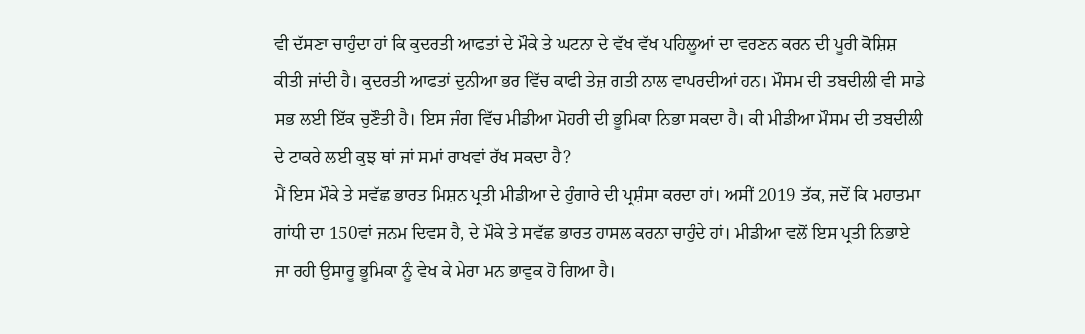ਵੀ ਦੱਸਣਾ ਚਾਹੁੰਦਾ ਹਾਂ ਕਿ ਕੁਦਰਤੀ ਆਫਤਾਂ ਦੇ ਮੌਕੇ ਤੇ ਘਟਨਾ ਦੇ ਵੱਖ ਵੱਖ ਪਹਿਲੂਆਂ ਦਾ ਵਰਣਨ ਕਰਨ ਦੀ ਪੂਰੀ ਕੋਸ਼ਿਸ਼ ਕੀਤੀ ਜਾਂਦੀ ਹੈ। ਕੁਦਰਤੀ ਆਫਤਾਂ ਦੁਨੀਆ ਭਰ ਵਿੱਚ ਕਾਫੀ ਤੇਜ਼ ਗਤੀ ਨਾਲ ਵਾਪਰਦੀਆਂ ਹਨ। ਮੌਸਮ ਦੀ ਤਬਦੀਲੀ ਵੀ ਸਾਡੇ ਸਭ ਲਈ ਇੱਕ ਚੁਣੌਤੀ ਹੈ। ਇਸ ਜੰਗ ਵਿੱਚ ਮੀਡੀਆ ਮੋਹਰੀ ਦੀ ਭੂਮਿਕਾ ਨਿਭਾ ਸਕਦਾ ਹੈ। ਕੀ ਮੀਡੀਆ ਮੌਸਮ ਦੀ ਤਬਦੀਲੀ ਦੇ ਟਾਕਰੇ ਲਈ ਕੁਝ ਥਾਂ ਜਾਂ ਸਮਾਂ ਰਾਖਵਾਂ ਰੱਖ ਸਕਦਾ ਹੈ?
ਮੈਂ ਇਸ ਮੌਕੇ ਤੇ ਸਵੱਛ ਭਾਰਤ ਮਿਸ਼ਨ ਪ੍ਰਤੀ ਮੀਡੀਆ ਦੇ ਹੁੰਗਾਰੇ ਦੀ ਪ੍ਰਸ਼ੰਸਾ ਕਰਦਾ ਹਾਂ। ਅਸੀਂ 2019 ਤੱਕ, ਜਦੋਂ ਕਿ ਮਹਾਤਮਾ ਗਾਂਧੀ ਦਾ 150ਵਾਂ ਜਨਮ ਦਿਵਸ ਹੈ, ਦੇ ਮੌਕੇ ਤੇ ਸਵੱਛ ਭਾਰਤ ਹਾਸਲ ਕਰਨਾ ਚਾਹੁੰਦੇ ਹਾਂ। ਮੀਡੀਆ ਵਲੋਂ ਇਸ ਪ੍ਰਤੀ ਨਿਭਾਏ ਜਾ ਰਹੀ ਉਸਾਰੂ ਭੂਮਿਕਾ ਨੂੰ ਵੇਖ ਕੇ ਮੇਰਾ ਮਨ ਭਾਵੁਕ ਹੋ ਗਿਆ ਹੈ।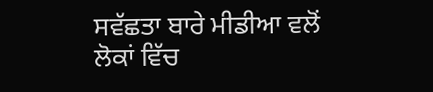ਸਵੱਛਤਾ ਬਾਰੇ ਮੀਡੀਆ ਵਲੋਂ ਲੋਕਾਂ ਵਿੱਚ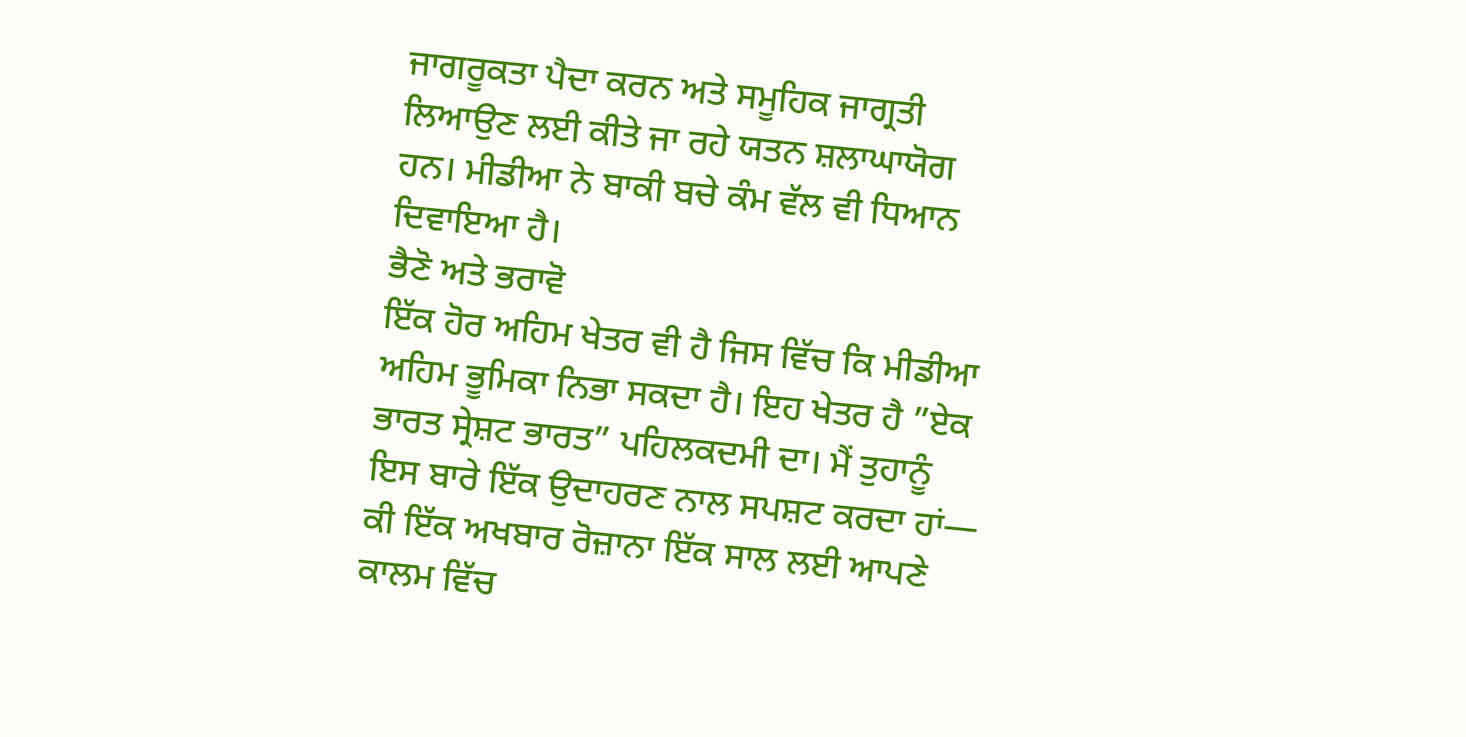ਜਾਗਰੂਕਤਾ ਪੈਦਾ ਕਰਨ ਅਤੇ ਸਮੂਹਿਕ ਜਾਗ੍ਰਤੀ ਲਿਆਉਣ ਲਈ ਕੀਤੇ ਜਾ ਰਹੇ ਯਤਨ ਸ਼ਲਾਘਾਯੋਗ ਹਨ। ਮੀਡੀਆ ਨੇ ਬਾਕੀ ਬਚੇ ਕੰਮ ਵੱਲ ਵੀ ਧਿਆਨ ਦਿਵਾਇਆ ਹੈ।
ਭੈਣੋ ਅਤੇ ਭਰਾਵੋ
ਇੱਕ ਹੋਰ ਅਹਿਮ ਖੇਤਰ ਵੀ ਹੈ ਜਿਸ ਵਿੱਚ ਕਿ ਮੀਡੀਆ ਅਹਿਮ ਭੂਮਿਕਾ ਨਿਭਾ ਸਕਦਾ ਹੈ। ਇਹ ਖੇਤਰ ਹੈ ”ਏਕ ਭਾਰਤ ਸ੍ਰੇਸ਼ਟ ਭਾਰਤ” ਪਹਿਲਕਦਮੀ ਦਾ। ਮੈਂ ਤੁਹਾਨੂੰ ਇਸ ਬਾਰੇ ਇੱਕ ਉਦਾਹਰਣ ਨਾਲ ਸਪਸ਼ਟ ਕਰਦਾ ਹਾਂ—
ਕੀ ਇੱਕ ਅਖਬਾਰ ਰੋਜ਼ਾਨਾ ਇੱਕ ਸਾਲ ਲਈ ਆਪਣੇ ਕਾਲਮ ਵਿੱਚ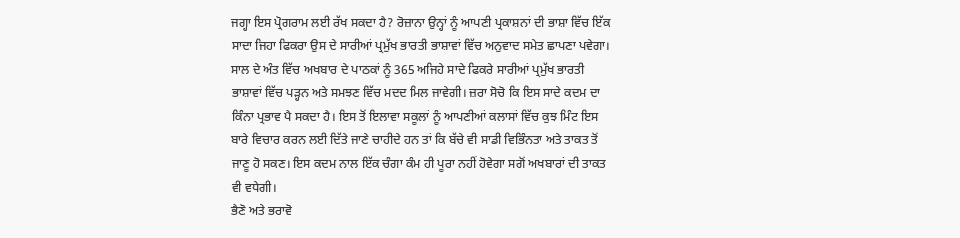ਜਗ੍ਹਾ ਇਸ ਪ੍ਰੋਗਰਾਮ ਲਈ ਰੱਖ ਸਕਦਾ ਹੈ? ਰੋਜ਼ਾਨਾ ਉਨ੍ਹਾਂ ਨੂੰ ਆਪਣੀ ਪ੍ਰਕਾਸ਼ਨਾਂ ਦੀ ਭਾਸ਼ਾ ਵਿੱਚ ਇੱਕ ਸਾਦਾ ਜਿਹਾ ਫਿਕਰਾ ਉਸ ਦੇ ਸਾਰੀਆਂ ਪ੍ਰਮੁੱਖ ਭਾਰਤੀ ਭਾਸ਼ਾਵਾਂ ਵਿੱਚ ਅਨੁਵਾਦ ਸਮੇਤ ਛਾਪਣਾ ਪਵੇਗਾ।
ਸਾਲ ਦੇ ਅੰਤ ਵਿੱਚ ਅਖਬਾਰ ਦੇ ਪਾਠਕਾਂ ਨੂੰ 365 ਅਜਿਹੇ ਸਾਦੇ ਫਿਕਰੇ ਸਾਰੀਆਂ ਪ੍ਰਮੁੱਖ ਭਾਰਤੀ ਭਾਸ਼ਾਵਾਂ ਵਿੱਚ ਪੜ੍ਹਨ ਅਤੇ ਸਮਝਣ ਵਿੱਚ ਮਦਦ ਮਿਲ ਜਾਵੇਗੀ। ਜ਼ਰਾ ਸੋਚੋ ਕਿ ਇਸ ਸਾਦੇ ਕਦਮ ਦਾ ਕਿੰਨਾ ਪ੍ਰਭਾਵ ਪੈ ਸਕਦਾ ਹੈ। ਇਸ ਤੋਂ ਇਲਾਵਾ ਸਕੂਲਾਂ ਨੂੰ ਆਪਣੀਆਂ ਕਲਾਸਾਂ ਵਿੱਚ ਕੁਝ ਮਿੰਟ ਇਸ ਬਾਰੇ ਵਿਚਾਰ ਕਰਨ ਲਈ ਦਿੱਤੇ ਜਾਣੇ ਚਾਹੀਦੇ ਹਨ ਤਾਂ ਕਿ ਬੱਚੇ ਵੀ ਸਾਡੀ ਵਿਭਿੰਨਤਾ ਅਤੇ ਤਾਕਤ ਤੋਂ ਜਾਣੂ ਹੋ ਸਕਣ। ਇਸ ਕਦਮ ਨਾਲ ਇੱਕ ਚੰਗਾ ਕੰਮ ਹੀ ਪੂਰਾ ਨਹੀਂ ਹੋਵੇਗਾ ਸਗੋਂ ਅਖਬਾਰਾਂ ਦੀ ਤਾਕਤ ਵੀ ਵਧੇਗੀ।
ਭੈਣੋ ਅਤੇ ਭਰਾਵੋ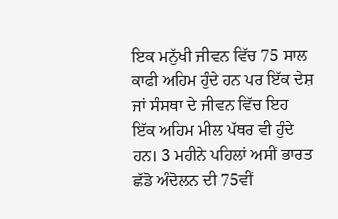ਇਕ ਮਨੁੱਖੀ ਜੀਵਨ ਵਿੱਚ 75 ਸਾਲ ਕਾਫੀ ਅਹਿਮ ਹੁੰਦੇ ਹਨ ਪਰ ਇੱਕ ਦੇਸ਼ ਜਾਂ ਸੰਸਥਾ ਦੇ ਜੀਵਨ ਵਿੱਚ ਇਹ ਇੱਕ ਅਹਿਮ ਮੀਲ ਪੱਥਰ ਵੀ ਹੁੰਦੇ ਹਨ। 3 ਮਹੀਨੇ ਪਹਿਲਾਂ ਅਸੀਂ ਭਾਰਤ ਛੱਡੋ ਅੰਦੋਲਨ ਦੀ 75ਵੀਂ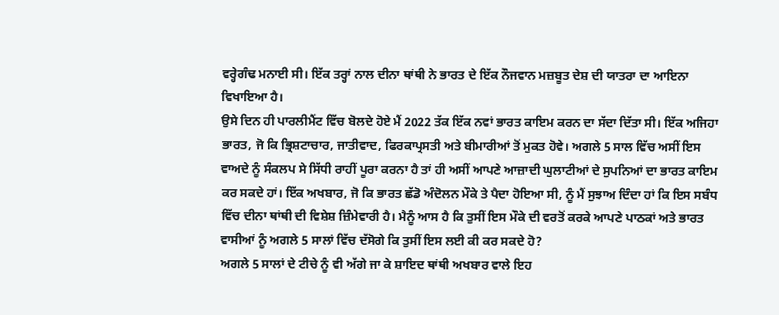ਵਰ੍ਹੇਗੰਢ ਮਨਾਈ ਸੀ। ਇੱਕ ਤਰ੍ਹਾਂ ਨਾਲ ਦੀਨਾ ਥਾਂਥੀ ਨੇ ਭਾਰਤ ਦੇ ਇੱਕ ਨੌਜਵਾਨ ਮਜ਼ਬੂਤ ਦੇਸ਼ ਦੀ ਯਾਤਰਾ ਦਾ ਆਇਨਾ ਵਿਖਾਇਆ ਹੈ।
ਉਸੇ ਦਿਨ ਹੀ ਪਾਰਲੀਮੈਂਟ ਵਿੱਚ ਬੋਲਦੇ ਹੋਏ ਮੈਂ 2022 ਤੱਕ ਇੱਕ ਨਵਾਂ ਭਾਰਤ ਕਾਇਮ ਕਰਨ ਦਾ ਸੱਦਾ ਦਿੱਤਾ ਸੀ। ਇੱਕ ਅਜਿਹਾ ਭਾਰਤ, ਜੋ ਕਿ ਭ੍ਰਿਸ਼ਟਾਚਾਰ, ਜਾਤੀਵਾਦ, ਫਿਰਕਾਪ੍ਰਸਤੀ ਅਤੇ ਬੀਮਾਰੀਆਂ ਤੋਂ ਮੁਕਤ ਹੋਵੇ। ਅਗਲੇ 5 ਸਾਲ ਵਿੱਚ ਅਸੀਂ ਇਸ ਵਾਅਦੇ ਨੂੰ ਸੰਕਲਪ ਸੇ ਸਿੱਧੀ ਰਾਹੀਂ ਪੂਰਾ ਕਰਨਾ ਹੈ ਤਾਂ ਹੀ ਅਸੀਂ ਆਪਣੇ ਆਜ਼ਾਦੀ ਘੁਲਾਟੀਆਂ ਦੇ ਸੁਪਨਿਆਂ ਦਾ ਭਾਰਤ ਕਾਇਮ ਕਰ ਸਕਦੇ ਹਾਂ। ਇੱਕ ਅਖਬਾਰ, ਜੋ ਕਿ ਭਾਰਤ ਛੱਡੋ ਅੰਦੋਲਨ ਮੌਕੇ ਤੇ ਪੈਦਾ ਹੋਇਆ ਸੀ, ਨੂੰ ਮੈਂ ਸੁਝਾਅ ਦਿੰਦਾ ਹਾਂ ਕਿ ਇਸ ਸਬੰਧ ਵਿੱਚ ਦੀਨਾ ਥਾਂਥੀ ਦੀ ਵਿਸ਼ੇਸ਼ ਜ਼ਿੰਮੇਵਾਰੀ ਹੈ। ਮੈਨੂੰ ਆਸ ਹੈ ਕਿ ਤੁਸੀਂ ਇਸ ਮੌਕੇ ਦੀ ਵਰਤੋਂ ਕਰਕੇ ਆਪਣੇ ਪਾਠਕਾਂ ਅਤੇ ਭਾਰਤ ਵਾਸੀਆਂ ਨੂੰ ਅਗਲੇ 5 ਸਾਲਾਂ ਵਿੱਚ ਦੱਸੋਗੇ ਕਿ ਤੁਸੀਂ ਇਸ ਲਈ ਕੀ ਕਰ ਸਕਦੇ ਹੋ?
ਅਗਲੇ 5 ਸਾਲਾਂ ਦੇ ਟੀਚੇ ਨੂੰ ਵੀ ਅੱਗੇ ਜਾ ਕੇ ਸ਼ਾਇਦ ਥਾਂਥੀ ਅਖਬਾਰ ਵਾਲੇ ਇਹ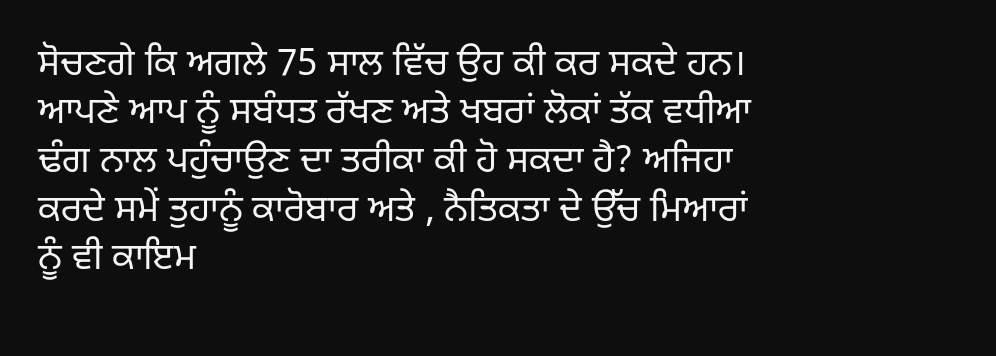ਸੋਚਣਗੇ ਕਿ ਅਗਲੇ 75 ਸਾਲ ਵਿੱਚ ਉਹ ਕੀ ਕਰ ਸਕਦੇ ਹਨ। ਆਪਣੇ ਆਪ ਨੂੰ ਸਬੰਧਤ ਰੱਖਣ ਅਤੇ ਖਬਰਾਂ ਲੋਕਾਂ ਤੱਕ ਵਧੀਆ ਢੰਗ ਨਾਲ ਪਹੁੰਚਾਉਣ ਦਾ ਤਰੀਕਾ ਕੀ ਹੋ ਸਕਦਾ ਹੈ? ਅਜਿਹਾ ਕਰਦੇ ਸਮੇਂ ਤੁਹਾਨੂੰ ਕਾਰੋਬਾਰ ਅਤੇ , ਨੈਤਿਕਤਾ ਦੇ ਉੱਚ ਮਿਆਰਾਂ ਨੂੰ ਵੀ ਕਾਇਮ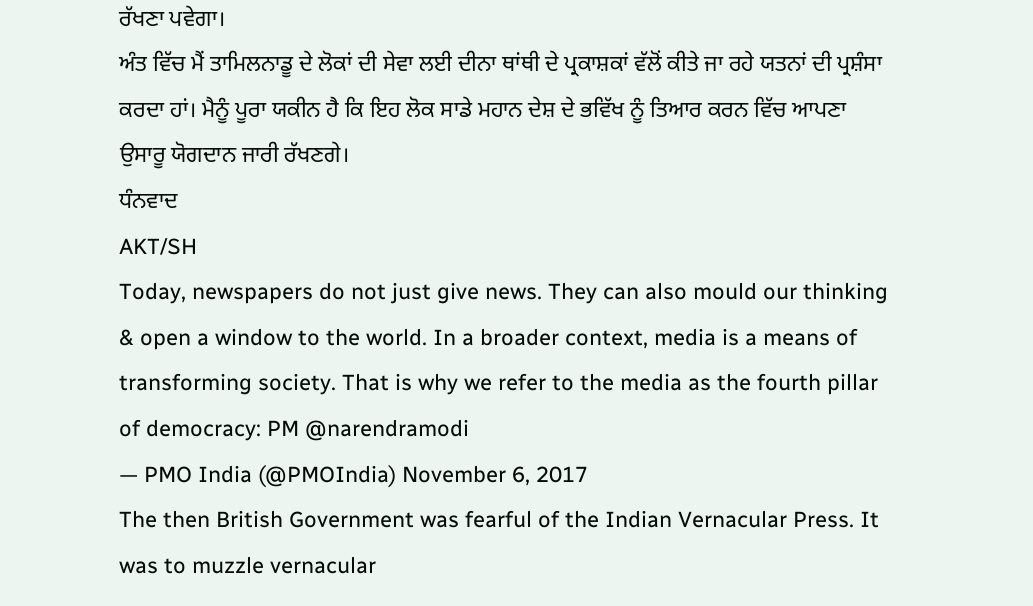ਰੱਖਣਾ ਪਵੇਗਾ।
ਅੰਤ ਵਿੱਚ ਮੈਂ ਤਾਮਿਲਨਾਡੂ ਦੇ ਲੋਕਾਂ ਦੀ ਸੇਵਾ ਲਈ ਦੀਨਾ ਥਾਂਥੀ ਦੇ ਪ੍ਰਕਾਸ਼ਕਾਂ ਵੱਲੋਂ ਕੀਤੇ ਜਾ ਰਹੇ ਯਤਨਾਂ ਦੀ ਪ੍ਰਸ਼ੰਸਾ ਕਰਦਾ ਹਾਂ। ਮੈਨੂੰ ਪੂਰਾ ਯਕੀਨ ਹੈ ਕਿ ਇਹ ਲੋਕ ਸਾਡੇ ਮਹਾਨ ਦੇਸ਼ ਦੇ ਭਵਿੱਖ ਨੂੰ ਤਿਆਰ ਕਰਨ ਵਿੱਚ ਆਪਣਾ ਉਸਾਰੂ ਯੋਗਦਾਨ ਜਾਰੀ ਰੱਖਣਗੇ।
ਧੰਨਵਾਦ
AKT/SH
Today, newspapers do not just give news. They can also mould our thinking & open a window to the world. In a broader context, media is a means of transforming society. That is why we refer to the media as the fourth pillar of democracy: PM @narendramodi
— PMO India (@PMOIndia) November 6, 2017
The then British Government was fearful of the Indian Vernacular Press. It was to muzzle vernacular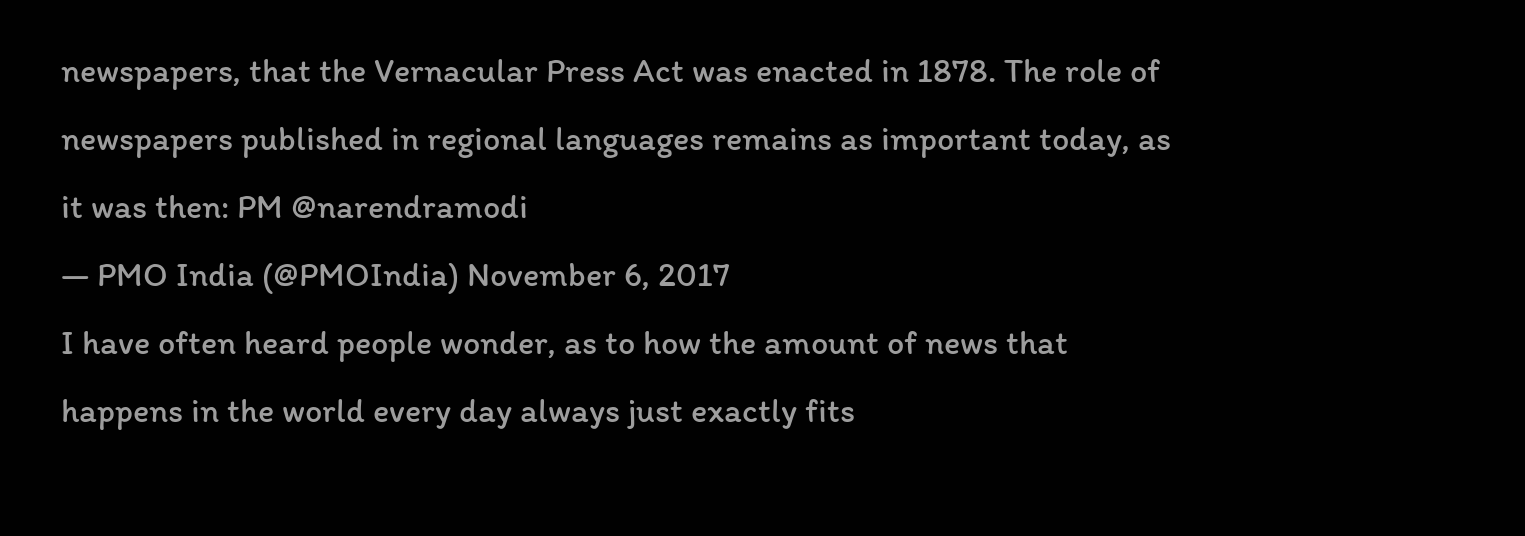newspapers, that the Vernacular Press Act was enacted in 1878. The role of newspapers published in regional languages remains as important today, as it was then: PM @narendramodi
— PMO India (@PMOIndia) November 6, 2017
I have often heard people wonder, as to how the amount of news that happens in the world every day always just exactly fits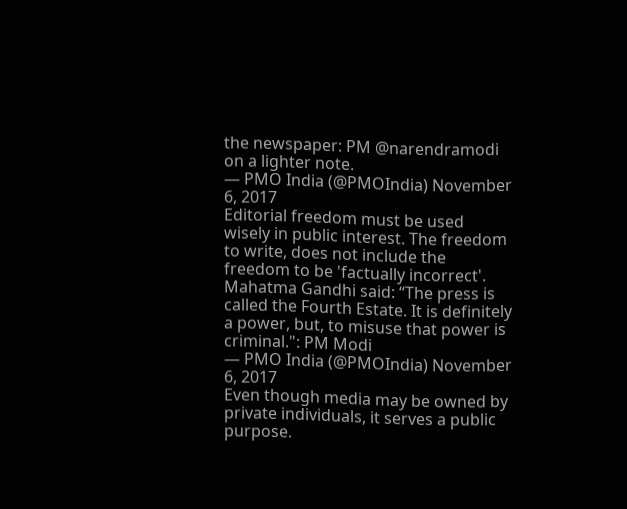the newspaper: PM @narendramodi on a lighter note.
— PMO India (@PMOIndia) November 6, 2017
Editorial freedom must be used wisely in public interest. The freedom to write, does not include the freedom to be 'factually incorrect'. Mahatma Gandhi said: “The press is called the Fourth Estate. It is definitely a power, but, to misuse that power is criminal.": PM Modi
— PMO India (@PMOIndia) November 6, 2017
Even though media may be owned by private individuals, it serves a public purpose.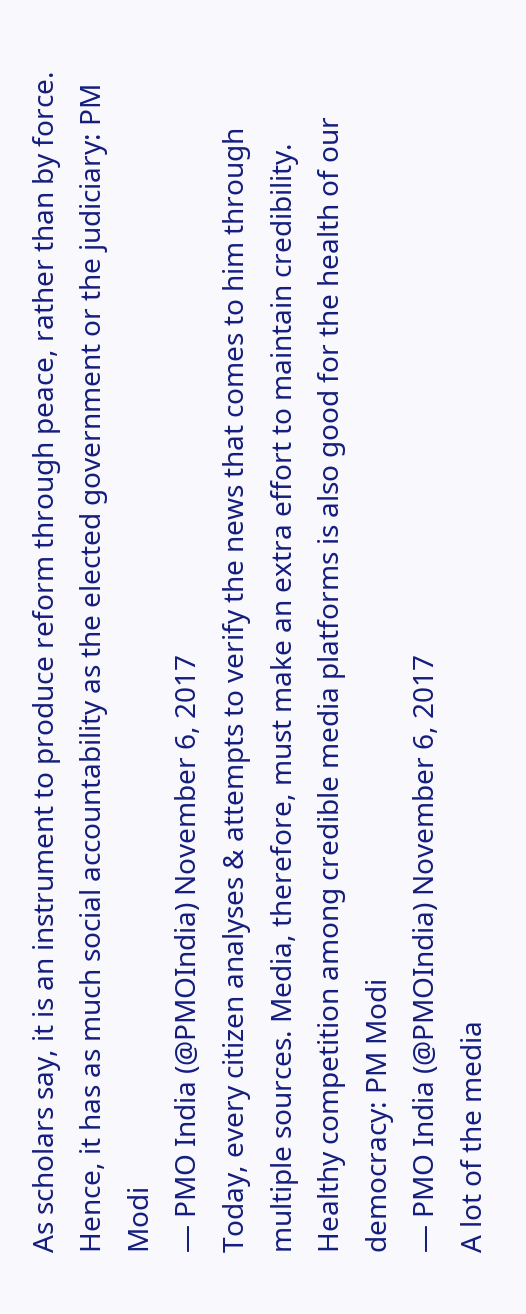As scholars say, it is an instrument to produce reform through peace, rather than by force. Hence, it has as much social accountability as the elected government or the judiciary: PM Modi
— PMO India (@PMOIndia) November 6, 2017
Today, every citizen analyses & attempts to verify the news that comes to him through multiple sources. Media, therefore, must make an extra effort to maintain credibility. Healthy competition among credible media platforms is also good for the health of our democracy: PM Modi
— PMO India (@PMOIndia) November 6, 2017
A lot of the media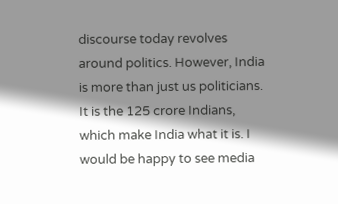discourse today revolves around politics. However, India is more than just us politicians. It is the 125 crore Indians, which make India what it is. I would be happy to see media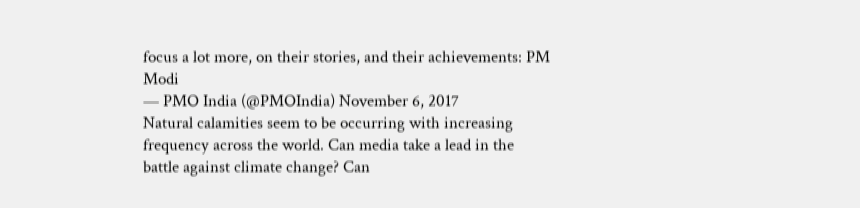focus a lot more, on their stories, and their achievements: PM Modi
— PMO India (@PMOIndia) November 6, 2017
Natural calamities seem to be occurring with increasing frequency across the world. Can media take a lead in the battle against climate change? Can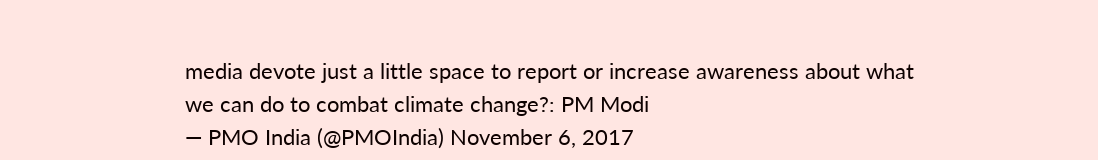media devote just a little space to report or increase awareness about what we can do to combat climate change?: PM Modi
— PMO India (@PMOIndia) November 6, 2017